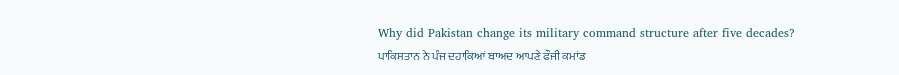Why did Pakistan change its military command structure after five decades?
ਪਾਕਿਸਤਾਨ ਨੇ ਪੰਜ ਦਹਾਕਿਆਂ ਬਾਅਦ ਆਪਣੇ ਫੌਜੀ ਕਮਾਂਡ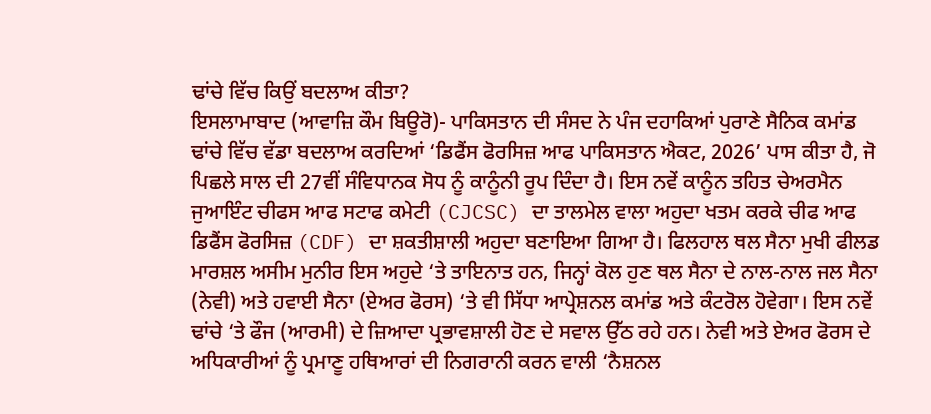ਢਾਂਚੇ ਵਿੱਚ ਕਿਉਂ ਬਦਲਾਅ ਕੀਤਾ?
ਇਸਲਾਮਾਬਾਦ (ਆਵਾਜ਼ਿ ਕੌਮ ਬਿਊਰੋ)- ਪਾਕਿਸਤਾਨ ਦੀ ਸੰਸਦ ਨੇ ਪੰਜ ਦਹਾਕਿਆਂ ਪੁਰਾਣੇ ਸੈਨਿਕ ਕਮਾਂਡ ਢਾਂਚੇ ਵਿੱਚ ਵੱਡਾ ਬਦਲਾਅ ਕਰਦਿਆਂ ‘ਡਿਫੈਂਸ ਫੋਰਸਿਜ਼ ਆਫ ਪਾਕਿਸਤਾਨ ਐਕਟ, 2026’ ਪਾਸ ਕੀਤਾ ਹੈ, ਜੋ ਪਿਛਲੇ ਸਾਲ ਦੀ 27ਵੀਂ ਸੰਵਿਧਾਨਕ ਸੋਧ ਨੂੰ ਕਾਨੂੰਨੀ ਰੂਪ ਦਿੰਦਾ ਹੈ। ਇਸ ਨਵੇਂ ਕਾਨੂੰਨ ਤਹਿਤ ਚੇਅਰਮੈਨ ਜੁਆਇੰਟ ਚੀਫਸ ਆਫ ਸਟਾਫ ਕਮੇਟੀ (CJCSC) ਦਾ ਤਾਲਮੇਲ ਵਾਲਾ ਅਹੁਦਾ ਖਤਮ ਕਰਕੇ ਚੀਫ ਆਫ ਡਿਫੈਂਸ ਫੋਰਸਿਜ਼ (CDF) ਦਾ ਸ਼ਕਤੀਸ਼ਾਲੀ ਅਹੁਦਾ ਬਣਾਇਆ ਗਿਆ ਹੈ। ਫਿਲਹਾਲ ਥਲ ਸੈਨਾ ਮੁਖੀ ਫੀਲਡ ਮਾਰਸ਼ਲ ਅਸੀਮ ਮੁਨੀਰ ਇਸ ਅਹੁਦੇ ‘ਤੇ ਤਾਇਨਾਤ ਹਨ, ਜਿਨ੍ਹਾਂ ਕੋਲ ਹੁਣ ਥਲ ਸੈਨਾ ਦੇ ਨਾਲ-ਨਾਲ ਜਲ ਸੈਨਾ (ਨੇਵੀ) ਅਤੇ ਹਵਾਈ ਸੈਨਾ (ਏਅਰ ਫੋਰਸ) ‘ਤੇ ਵੀ ਸਿੱਧਾ ਆਪ੍ਰੇਸ਼ਨਲ ਕਮਾਂਡ ਅਤੇ ਕੰਟਰੋਲ ਹੋਵੇਗਾ। ਇਸ ਨਵੇਂ ਢਾਂਚੇ ‘ਤੇ ਫੌਜ (ਆਰਮੀ) ਦੇ ਜ਼ਿਆਦਾ ਪ੍ਰਭਾਵਸ਼ਾਲੀ ਹੋਣ ਦੇ ਸਵਾਲ ਉੱਠ ਰਹੇ ਹਨ। ਨੇਵੀ ਅਤੇ ਏਅਰ ਫੋਰਸ ਦੇ ਅਧਿਕਾਰੀਆਂ ਨੂੰ ਪ੍ਰਮਾਣੂ ਹਥਿਆਰਾਂ ਦੀ ਨਿਗਰਾਨੀ ਕਰਨ ਵਾਲੀ ‘ਨੈਸ਼ਨਲ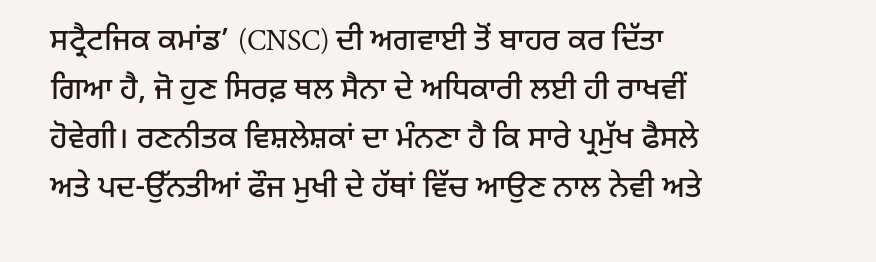ਸਟ੍ਰੈਟਜਿਕ ਕਮਾਂਡ’ (CNSC) ਦੀ ਅਗਵਾਈ ਤੋਂ ਬਾਹਰ ਕਰ ਦਿੱਤਾ ਗਿਆ ਹੈ, ਜੋ ਹੁਣ ਸਿਰਫ਼ ਥਲ ਸੈਨਾ ਦੇ ਅਧਿਕਾਰੀ ਲਈ ਹੀ ਰਾਖਵੀਂ ਹੋਵੇਗੀ। ਰਣਨੀਤਕ ਵਿਸ਼ਲੇਸ਼ਕਾਂ ਦਾ ਮੰਨਣਾ ਹੈ ਕਿ ਸਾਰੇ ਪ੍ਰਮੁੱਖ ਫੈਸਲੇ ਅਤੇ ਪਦ-ਉੱਨਤੀਆਂ ਫੌਜ ਮੁਖੀ ਦੇ ਹੱਥਾਂ ਵਿੱਚ ਆਉਣ ਨਾਲ ਨੇਵੀ ਅਤੇ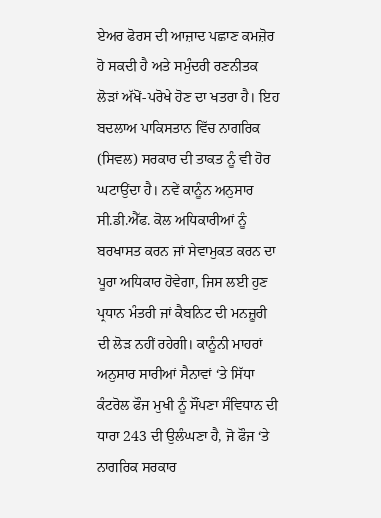ਏਅਰ ਫੋਰਸ ਦੀ ਆਜ਼ਾਦ ਪਛਾਣ ਕਮਜ਼ੋਰ ਹੋ ਸਕਦੀ ਹੈ ਅਤੇ ਸਮੁੰਦਰੀ ਰਣਨੀਤਕ ਲੋੜਾਂ ਅੱਖੋਂ-ਪਰੋਖੇ ਹੋਣ ਦਾ ਖਤਰਾ ਹੈ। ਇਹ ਬਦਲਾਅ ਪਾਕਿਸਤਾਨ ਵਿੱਚ ਨਾਗਰਿਕ (ਸਿਵਲ) ਸਰਕਾਰ ਦੀ ਤਾਕਤ ਨੂੰ ਵੀ ਹੋਰ ਘਟਾਉਂਦਾ ਹੈ। ਨਵੇਂ ਕਾਨੂੰਨ ਅਨੁਸਾਰ ਸੀ.ਡੀ.ਐੱਫ. ਕੋਲ ਅਧਿਕਾਰੀਆਂ ਨੂੰ ਬਰਖਾਸਤ ਕਰਨ ਜਾਂ ਸੇਵਾਮੁਕਤ ਕਰਨ ਦਾ ਪੂਰਾ ਅਧਿਕਾਰ ਹੋਵੇਗਾ, ਜਿਸ ਲਈ ਹੁਣ ਪ੍ਰਧਾਨ ਮੰਤਰੀ ਜਾਂ ਕੈਬਨਿਟ ਦੀ ਮਨਜ਼ੂਰੀ ਦੀ ਲੋੜ ਨਹੀਂ ਰਹੇਗੀ। ਕਾਨੂੰਨੀ ਮਾਹਰਾਂ ਅਨੁਸਾਰ ਸਾਰੀਆਂ ਸੈਨਾਵਾਂ ‘ਤੇ ਸਿੱਧਾ ਕੰਟਰੋਲ ਫੌਜ ਮੁਖੀ ਨੂੰ ਸੌਂਪਣਾ ਸੰਵਿਧਾਨ ਦੀ ਧਾਰਾ 243 ਦੀ ਉਲੰਘਣਾ ਹੈ, ਜੋ ਫੌਜ ‘ਤੇ ਨਾਗਰਿਕ ਸਰਕਾਰ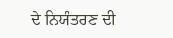ਦੇ ਨਿਯੰਤਰਣ ਦੀ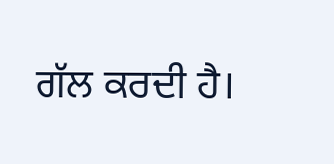ਗੱਲ ਕਰਦੀ ਹੈ।